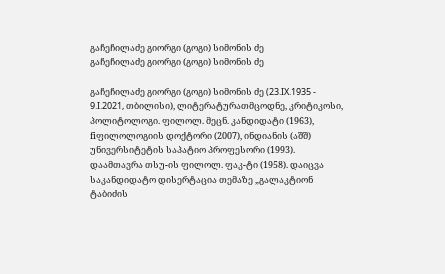გაჩეჩილაძე გიორგი (გოგი) სიმონის ძე
გაჩეჩილაძე გიორგი (გოგი) სიმონის ძე

გაჩეჩილაძე გიორგი (გოგი) სიმონის ძე (23.IX.1935 - 9.I.2021, თბილისი), ლიტერატურათმცოდნე, კრიტიკოსი, პოლიტოლოგი. ფილოლ. მეცნ. კანდიდატი (1963), fiფილოლოგიის დოქტორი (2007), ინდიანის (აშშ) უნივერსიტეტის საპატიო პროფესორი (1993). დაამთავრა თსუ-ის ფილოლ. ფაკ-ტი (1958). დაიცვა საკანდიდატო დისერტაცია თემაზე „გალაკტიონ ტაბიძის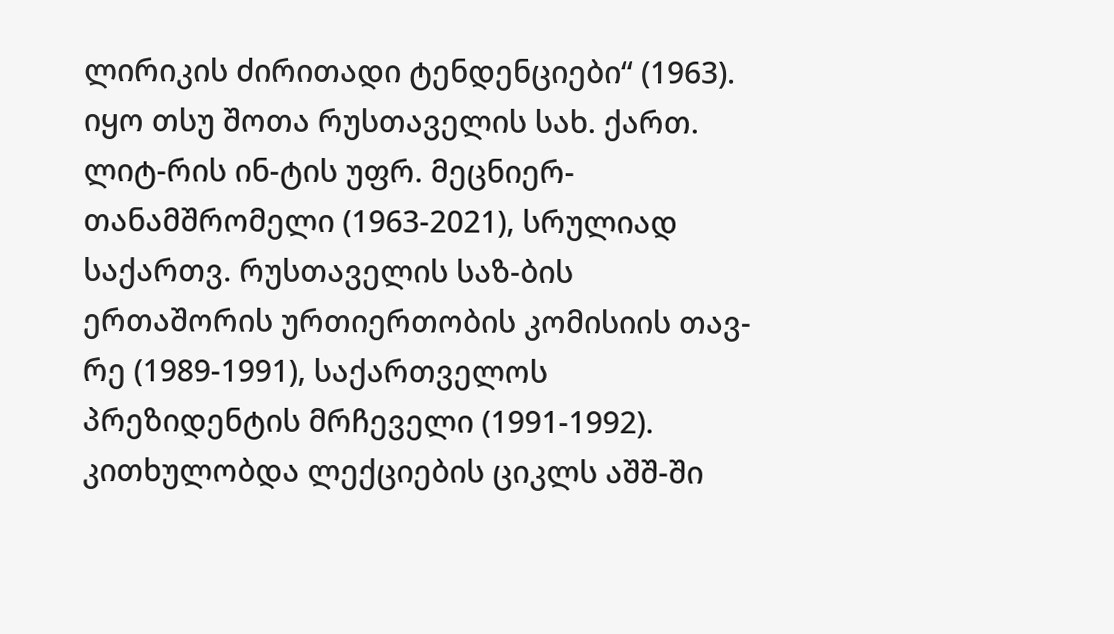ლირიკის ძირითადი ტენდენციები“ (1963). იყო თსუ შოთა რუსთაველის სახ. ქართ. ლიტ-რის ინ-ტის უფრ. მეცნიერ-თანამშრომელი (1963-2021), სრულიად საქართვ. რუსთაველის საზ-ბის ერთაშორის ურთიერთობის კომისიის თავ-რე (1989-1991), საქართველოს პრეზიდენტის მრჩეველი (1991-1992). კითხულობდა ლექციების ციკლს აშშ-ში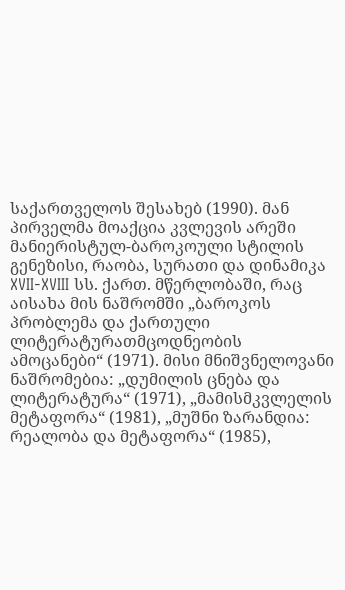საქართველოს შესახებ (1990). მან პირველმა მოაქცია კვლევის არეში მანიერისტულ-ბაროკოული სტილის გენეზისი, რაობა, სურათი და დინამიკა XVII-XVIII სს. ქართ. მწერლობაში, რაც აისახა მის ნაშრომში „ბაროკოს პრობლემა და ქართული ლიტერატურათმცოდნეობის ამოცანები“ (1971). მისი მნიშვნელოვანი ნაშრომებია: „დუმილის ცნება და ლიტერატურა“ (1971), „მამისმკვლელის მეტაფორა“ (1981), „მუშნი ზარანდია: რეალობა და მეტაფორა“ (1985),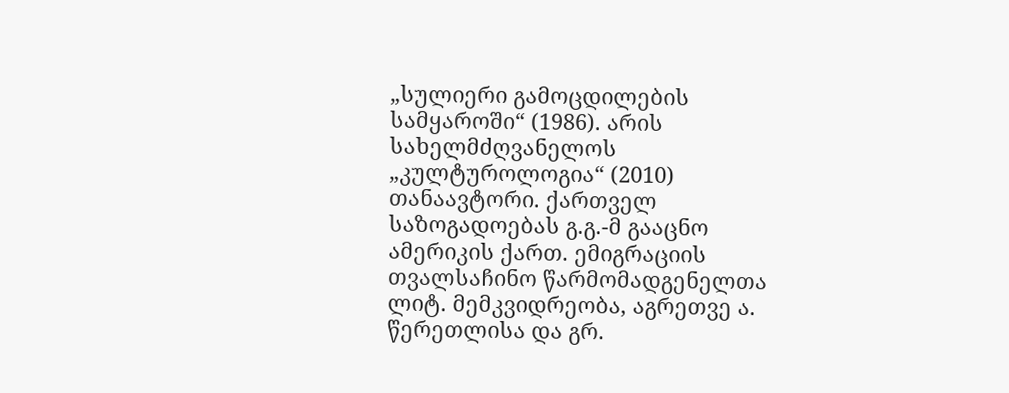„სულიერი გამოცდილების სამყაროში“ (1986). არის სახელმძღვანელოს „კულტუროლოგია“ (2010) თანაავტორი. ქართველ საზოგადოებას გ.გ.-მ გააცნო ამერიკის ქართ. ემიგრაციის თვალსაჩინო წარმომადგენელთა ლიტ. მემკვიდრეობა, აგრეთვე ა. წერეთლისა და გრ.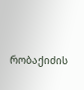რობაქიძის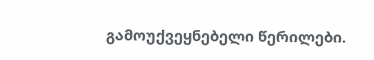გამოუქვეყნებელი წერილები.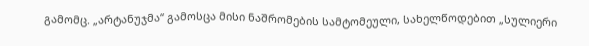გამომც. „არტანუჯმა“ გამოსცა მისი ნაშრომების სამტომეული, სახელწოდებით „სულიერი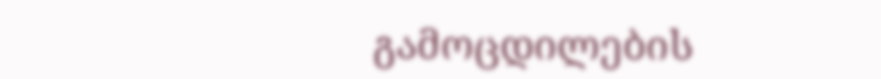გამოცდილების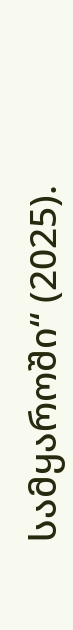სამყაროში“ (2025).